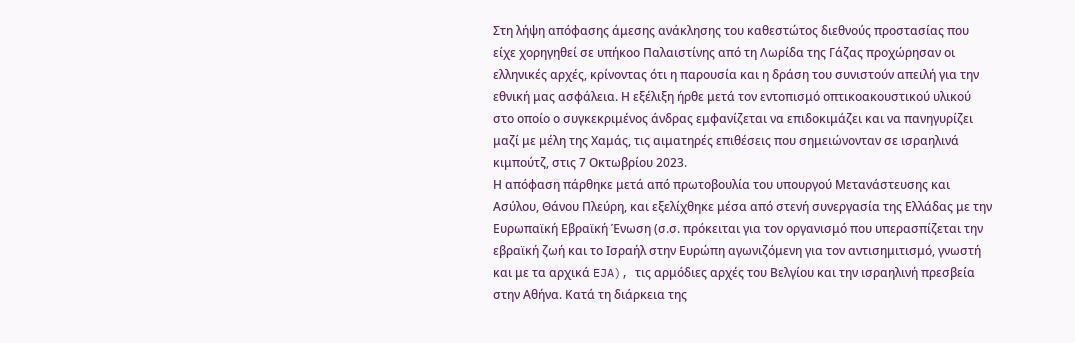Στη λήψη απόφασης άμεσης ανάκλησης του καθεστώτος διεθνούς προστασίας που είχε χορηγηθεί σε υπήκοο Παλαιστίνης από τη Λωρίδα της Γάζας προχώρησαν οι ελληνικές αρχές, κρίνοντας ότι η παρουσία και η δράση του συνιστούν απειλή για την εθνική μας ασφάλεια. Η εξέλιξη ήρθε μετά τον εντοπισμό οπτικοακουστικού υλικού στο οποίο ο συγκεκριμένος άνδρας εμφανίζεται να επιδοκιμάζει και να πανηγυρίζει μαζί με μέλη της Χαμάς, τις αιματηρές επιθέσεις που σημειώνονταν σε ισραηλινά κιμπούτζ, στις 7 Οκτωβρίου 2023.
Η απόφαση πάρθηκε μετά από πρωτοβουλία του υπουργού Μετανάστευσης και Ασύλου, Θάνου Πλεύρη, και εξελίχθηκε μέσα από στενή συνεργασία της Ελλάδας με την Ευρωπαϊκή Εβραϊκή Ένωση (σ.σ. πρόκειται για τον οργανισμό που υπερασπίζεται την εβραϊκή ζωή και το Ισραήλ στην Ευρώπη αγωνιζόμενη για τον αντισημιτισμό, γνωστή και με τα αρχικά EJA), τις αρμόδιες αρχές του Βελγίου και την ισραηλινή πρεσβεία στην Αθήνα. Κατά τη διάρκεια της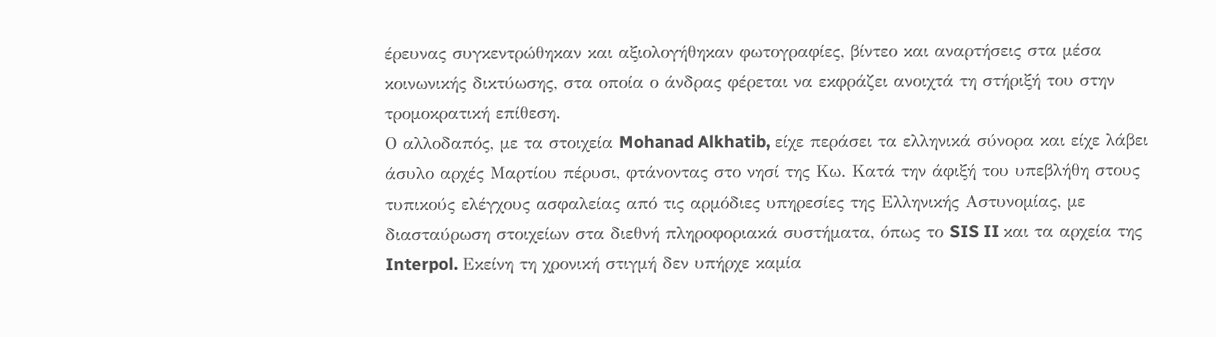έρευνας συγκεντρώθηκαν και αξιολογήθηκαν φωτογραφίες, βίντεο και αναρτήσεις στα μέσα κοινωνικής δικτύωσης, στα οποία ο άνδρας φέρεται να εκφράζει ανοιχτά τη στήριξή του στην τρομοκρατική επίθεση.
Ο αλλοδαπός, με τα στοιχεία Mohanad Alkhatib, είχε περάσει τα ελληνικά σύνορα και είχε λάβει άσυλο αρχές Μαρτίου πέρυσι, φτάνοντας στο νησί της Κω. Κατά την άφιξή του υπεβλήθη στους τυπικούς ελέγχους ασφαλείας από τις αρμόδιες υπηρεσίες της Ελληνικής Αστυνομίας, με διασταύρωση στοιχείων στα διεθνή πληροφοριακά συστήματα, όπως το SIS II και τα αρχεία της Interpol. Εκείνη τη χρονική στιγμή δεν υπήρχε καμία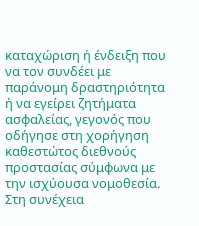καταχώριση ή ένδειξη που να τον συνδέει με παράνομη δραστηριότητα ή να εγείρει ζητήματα ασφαλείας, γεγονός που οδήγησε στη χορήγηση καθεστώτος διεθνούς προστασίας σύμφωνα με την ισχύουσα νομοθεσία.
Στη συνέχεια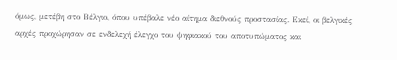όμως, μετέβη στο Βέλγιο, όπου υπέβαλε νέο αίτημα διεθνούς προστασίας. Εκεί, οι βελγικές αρχές προχώρησαν σε ενδελεχή έλεγχο του ψηφιακού του αποτυπώματος και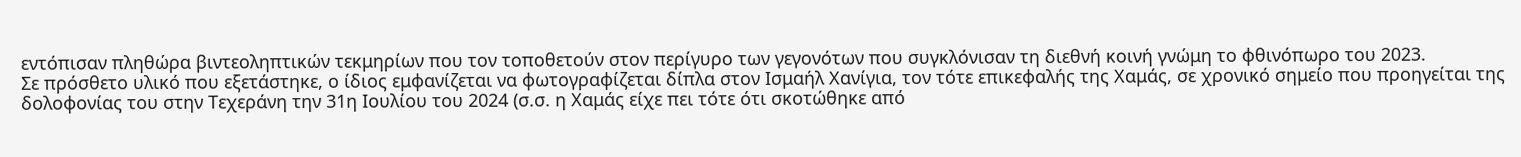εντόπισαν πληθώρα βιντεοληπτικών τεκμηρίων που τον τοποθετούν στον περίγυρο των γεγονότων που συγκλόνισαν τη διεθνή κοινή γνώμη το φθινόπωρο του 2023.
Σε πρόσθετο υλικό που εξετάστηκε, ο ίδιος εμφανίζεται να φωτογραφίζεται δίπλα στον Ισμαήλ Χανίγια, τον τότε επικεφαλής της Χαμάς, σε χρονικό σημείο που προηγείται της δολοφονίας του στην Τεχεράνη την 31η Ιουλίου του 2024 (σ.σ. η Χαμάς είχε πει τότε ότι σκοτώθηκε από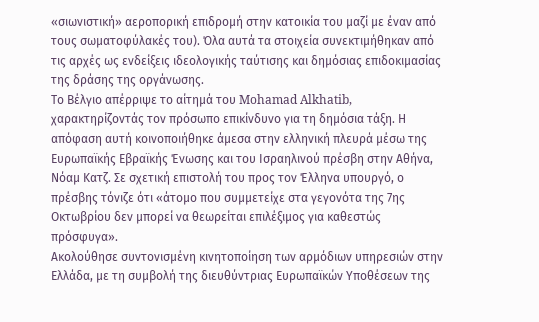«σιωνιστική» αεροπορική επιδρομή στην κατοικία του μαζί με έναν από τους σωματοφύλακές του). Όλα αυτά τα στοιχεία συνεκτιμήθηκαν από τις αρχές ως ενδείξεις ιδεολογικής ταύτισης και δημόσιας επιδοκιμασίας της δράσης της οργάνωσης.
Το Βέλγιο απέρριψε το αίτημά του Mohamad Alkhatib, χαρακτηρίζοντάς τον πρόσωπο επικίνδυνο για τη δημόσια τάξη. Η απόφαση αυτή κοινοποιήθηκε άμεσα στην ελληνική πλευρά μέσω της Ευρωπαϊκής Εβραϊκής Ένωσης και του Ισραηλινού πρέσβη στην Αθήνα, Νόαμ Κατζ. Σε σχετική επιστολή του προς τον Έλληνα υπουργό, ο πρέσβης τόνιζε ότι «άτομο που συμμετείχε στα γεγονότα της 7ης Οκτωβρίου δεν μπορεί να θεωρείται επιλέξιμος για καθεστώς πρόσφυγα».
Ακολούθησε συντονισμένη κινητοποίηση των αρμόδιων υπηρεσιών στην Ελλάδα, με τη συμβολή της διευθύντριας Ευρωπαϊκών Υποθέσεων της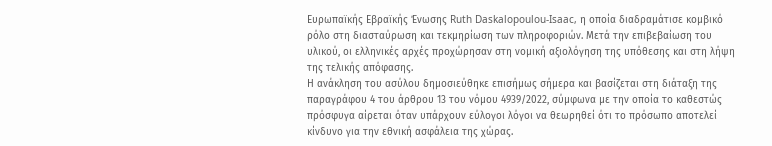Ευρωπαϊκής Εβραϊκής Ένωσης Ruth Daskalopoulou-Isaac, η οποία διαδραμάτισε κομβικό ρόλο στη διασταύρωση και τεκμηρίωση των πληροφοριών. Μετά την επιβεβαίωση του υλικού, οι ελληνικές αρχές προχώρησαν στη νομική αξιολόγηση της υπόθεσης και στη λήψη της τελικής απόφασης.
Η ανάκληση του ασύλου δημοσιεύθηκε επισήμως σήμερα και βασίζεται στη διάταξη της παραγράφου 4 του άρθρου 13 του νόμου 4939/2022, σύμφωνα με την οποία το καθεστώς πρόσφυγα αίρεται όταν υπάρχουν εύλογοι λόγοι να θεωρηθεί ότι το πρόσωπο αποτελεί κίνδυνο για την εθνική ασφάλεια της χώρας.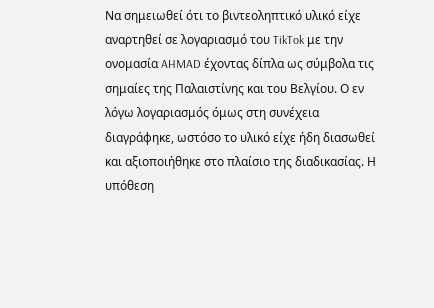Να σημειωθεί ότι το βιντεοληπτικό υλικό είχε αναρτηθεί σε λογαριασμό του TikTok με την ονομασία AHMAD έχοντας δίπλα ως σύμβολα τις σημαίες της Παλαιστίνης και του Βελγίου. Ο εν λόγω λογαριασμός όμως στη συνέχεια διαγράφηκε, ωστόσο το υλικό είχε ήδη διασωθεί και αξιοποιήθηκε στο πλαίσιο της διαδικασίας. Η υπόθεση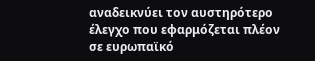αναδεικνύει τον αυστηρότερο έλεγχο που εφαρμόζεται πλέον σε ευρωπαϊκό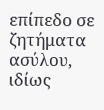επίπεδο σε ζητήματα ασύλου, ιδίως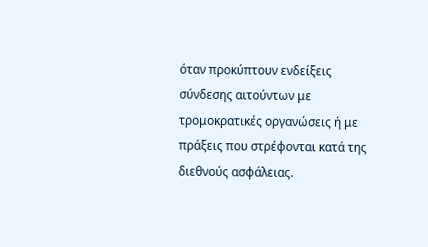όταν προκύπτουν ενδείξεις σύνδεσης αιτούντων με τρομοκρατικές οργανώσεις ή με πράξεις που στρέφονται κατά της διεθνούς ασφάλειας.